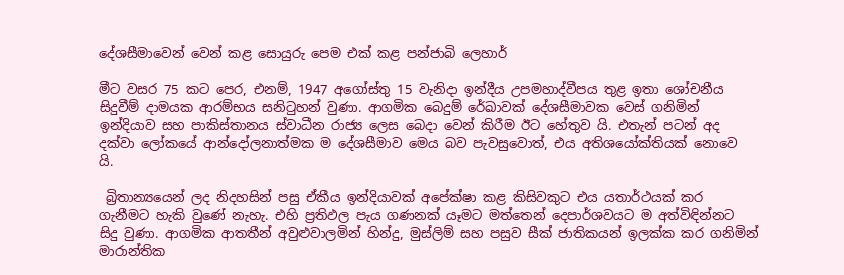දේශසීමාවෙන් වෙන් කළ සොයුරු පෙම එක් කළ පන්ජාබි ලෙහාර්

මීට වසර 75 කට පෙර, එනම්, 1947 අගෝස්තු 15 වැනිදා ඉන්දීය උපමහාද්වීපය තුළ ඉතා ශෝචනීය සිදුවීම් දාමයක ආරම්භය සනිටුහන් වුණා. ආගමික බෙදුම් රේඛාවක් දේශසීමාවක වෙස් ගනිමින් ඉන්දියාව සහ පාකිස්තානය ස්වාධීන රාජ්‍ය ලෙස බෙදා වෙන් කිරීම ඊට හේතුව යි. එතැන් පටන් අද දක්වා ලෝකයේ ආන්දෝලනාත්මක ම දේශසීමාව මෙය බව පැවසුවොත්, එය අතිශයෝක්තියක් නොවෙ යි.

 බ්‍රිතාන්‍යයෙන් ලද නිදහසින් පසු ඒකීය ඉන්දියාවක් අපේක්ෂා කළ කිසිවකුට එය යතාර්ථයක් කර ගැනීමට හැකි වුණේ නැහැ. එහි ප්‍රතිඵල පැය ගණනක් යෑමට මත්තෙන් දෙපාර්ශවයට ම අත්විඳින්නට සිදු වුණා. ආගමික ආතතීන් අවුළුවාලමින් හින්දු, මුස්ලිම් සහ පසුව සීක් ජාතිකයන් ඉලක්ක කර ගනිමින් මාරාන්තික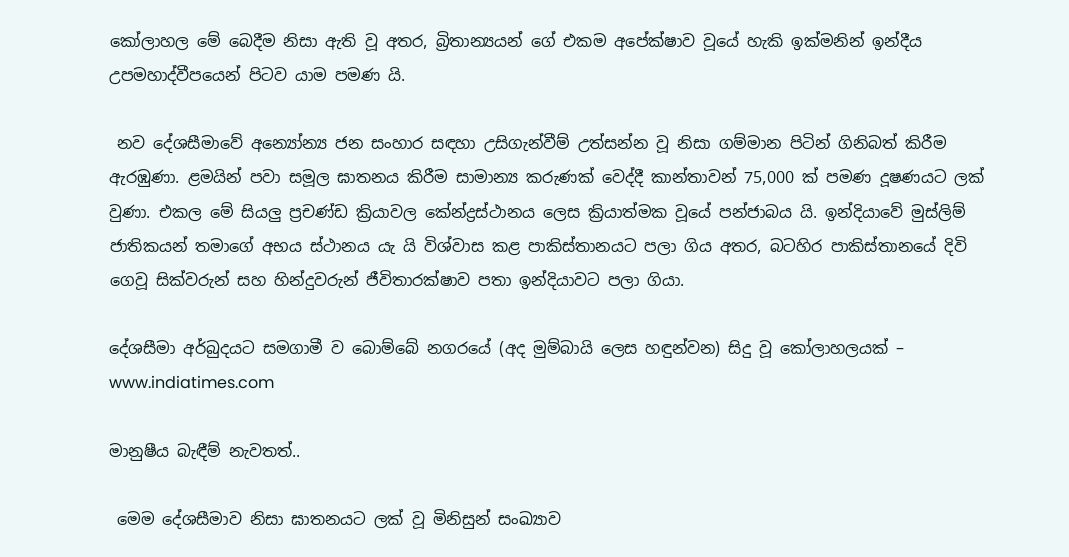කෝලාහල මේ බෙදීම නිසා ඇති වූ අතර, බ්‍රිතාන්‍යයන් ගේ එකම අපේක්ෂාව වූයේ හැකි ඉක්මනින් ඉන්දීය උපමහාද්වීපයෙන් පිටව යාම පමණ යි.

 නව දේශසීමාවේ අන්‍යෝන්‍ය ජන සංහාර සඳහා උසිගැන්වීම් උත්සන්න වූ නිසා ගම්මාන පිටින් ගිනිබත් කිරීම ඇරඹුණා. ළමයින් පවා සමූල ඝාතනය කිරීම සාමාන්‍ය කරුණක් වෙද්දී කාන්තාවන් 75,000 ක් පමණ දූෂණයට ලක් වුණා. එකල මේ සියලු ප්‍රචණ්ඩ ක්‍රියාවල කේන්ද්‍රස්ථානය ලෙස ක්‍රියාත්මක වූයේ පන්ජාබය යි. ඉන්දියාවේ මුස්ලිම් ජාතිකයන් තමාගේ අභය ස්ථානය යැ යි විශ්වාස කළ පාකිස්තානයට පලා ගිය අතර, බටහිර පාකිස්තානයේ දිවි ගෙවූ සික්වරුන් සහ හින්දුවරුන් ජීවිතාරක්ෂාව පතා ඉන්දියාවට පලා ගියා.

දේශසීමා අර්බුදයට සමගාමී ව බොම්බේ නගරයේ (අද මුම්බායි ලෙස හඳුන්වන) සිදු වූ කෝලාහලයක් – www.indiatimes.com

මානුෂීය බැඳීම් නැවතත්..

 මෙම දේශසීමාව නිසා ඝාතනයට ලක් වූ මිනිසුන් සංඛ්‍යාව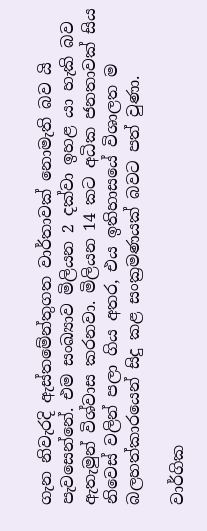ගැන නිවැරදි ඇස්තමේන්තුගත වාර්තාවක් නොමැති බව යි පැවසෙන්නේ. එම සංඛ්‍යාව මිලියන 2 දක්වා ඉහළ යා හැකි බව ඇතැමුන් විශ්වාස කරනවා. මිලියන 14 කට අධික ජනතාවක් සිය නිවෙස් වලින් පලා ගිය අතර, එය ඉතිහාසයේ විශාලත ම බලහත්කාරයෙන් සිදු කළ සංක්‍රමණයක් බවට පත් වුණා.

වාර්ගික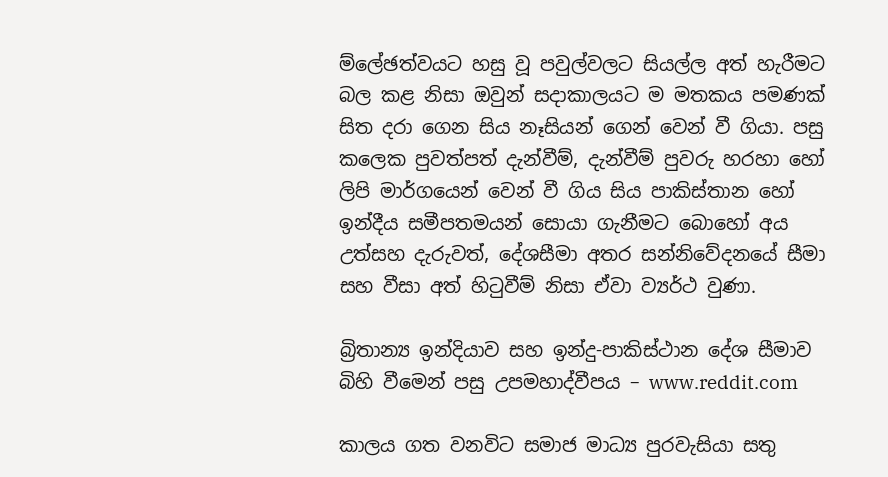ම්ලේඡත්වයට හසු වූ පවුල්වලට සියල්ල අත් හැරීමට බල කළ නිසා ඔවුන් සදාකාලයට ම මතකය පමණක් සිත දරා ගෙන සිය නෑසියන් ගෙන් වෙන් වී ගියා. පසු කලෙක පුවත්පත් දැන්වීම්, දැන්වීම් පුවරු හරහා හෝ ලිපි මාර්ගයෙන් වෙන් වී ගිය සිය පාකිස්තාන හෝ ඉන්දීය සමීපතමයන් සොයා ගැනීමට බොහෝ අය උත්සහ දැරුවත්, දේශසීමා අතර සන්නිවේදනයේ සීමා සහ වීසා අත් හිටුවීම් නිසා ඒවා ව්‍යර්ථ වුණා.

බ්‍රිතාන්‍ය ඉන්දියාව සහ ඉන්දු-පාකිස්ථාන දේශ සීමාව බිහි වීමෙන් පසු උපමහාද්වීපය – www.reddit.com

කාලය ගත වනවිට සමාජ මාධ්‍ය පුරවැසියා සතු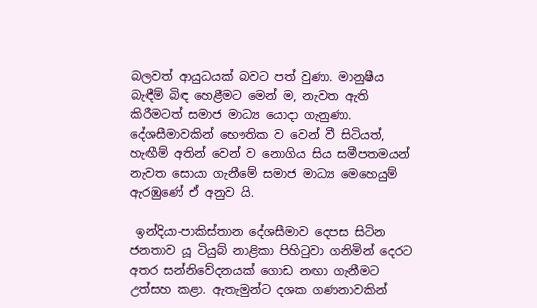බලවත් ආයුධයක් බවට පත් වුණා. මානුෂීය බැඳීම් බිඳ හෙළීමට මෙන් ම, නැවත ඇති කිරීමටත් සමාජ මාධ්‍ය යොදා ගැනුණා. දේශසීමාවකින් භෞතික ව වෙන් වී සිටියත්, හැඟීම් අතින් වෙන් ව නොගිය සිය සමීපතමයන් නැවත සොයා ගැනීමේ සමාජ මාධ්‍ය මෙහෙයුම් ඇරඹුණේ ඒ අනුව යි.

 ඉන්දියා-පාකිස්තාන දේශසීමාව දෙපස සිටින ජනතාව යූ ටියුබ් නාළිකා පිහිටුවා ගනිමින් දෙරට අතර සන්නිවේදනයක් ගොඩ නඟා ගැනීමට උත්සහ කළා. ඇතැමුන්ට දශක ගණනාවකින්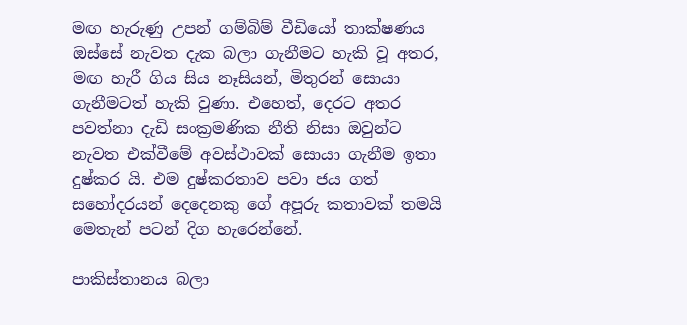මඟ හැරුණු උපන් ගම්බිම් වීඩියෝ තාක්ෂණය ඔස්සේ නැවත දැක බලා ගැනීමට හැකි වූ අතර, මඟ හැරී ගිය සිය නෑසියන්, මිතුරන් සොයා ගැනීමටත් හැකි වුණා. එහෙත්, දෙරට අතර පවත්නා දැඩි සංක්‍රමණික නීති නිසා ඔවුන්ට නැවත එක්වීමේ අවස්ථාවක් සොයා ගැනීම ඉතා දුෂ්කර යි. එම දුෂ්කරතාව පවා ජය ගත් සහෝදරයන් දෙදෙනකු ගේ අපූරු කතාවක් තමයි මෙතැන් පටන් දිග හැරෙන්නේ.

පාකිස්තානය බලා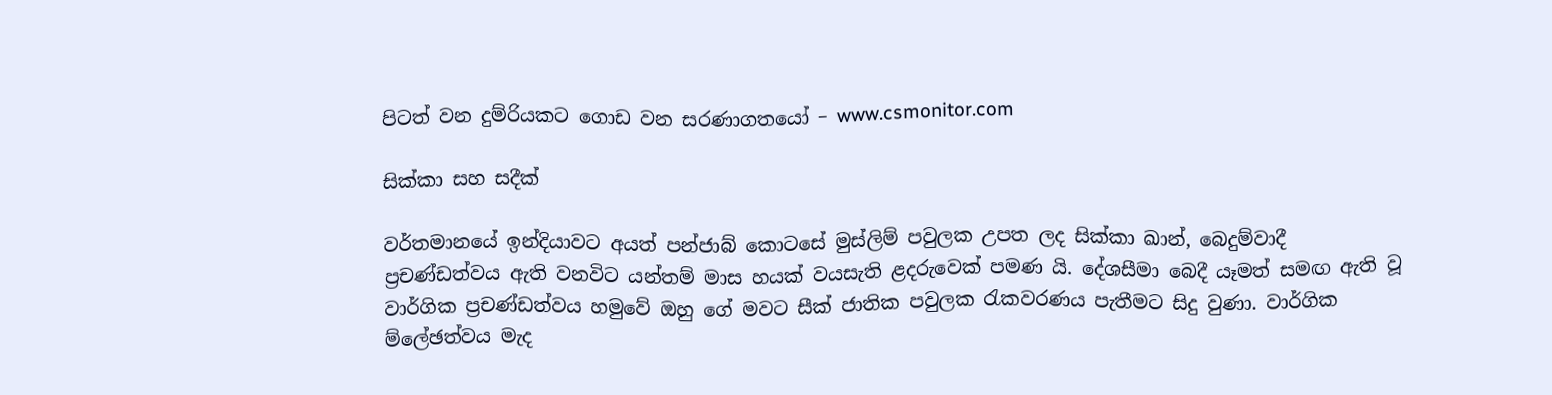පිටත් වන දුම්රියකට ගොඩ වන සරණාගතයෝ – www.csmonitor.com

සික්කා සහ සදීක්

වර්තමානයේ ඉන්දියාවට අයත් පන්ජාබ් කොටසේ මුස්ලිම් පවුලක උපත ලද සික්කා ඛාන්, බෙදුම්වාදී ප්‍රචණ්ඩත්වය ඇති වනවිට යන්තම් මාස හයක් වයසැති ළදරුවෙක් පමණ යි. දේශසීමා බෙදී යෑමත් සමඟ ඇති වූ වාර්ගික ප්‍රචණ්ඩත්වය හමුවේ ඔහු ගේ මවට සීක් ජාතික පවුලක රැකවරණය පැතීමට සිදු වුණා. වාර්ගික ම්ලේඡත්වය මැද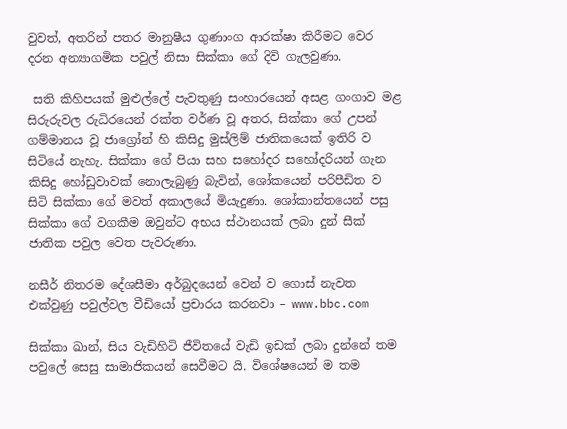වුවත්, අතරින් පතර මානුෂීය ගුණාංග ආරක්ෂා කිරීමට වෙර දරන අන්‍යාගමික පවුල් නිසා සික්කා ගේ දිවි ගැලවුණා.

 සති කිහිපයක් මුළුල්ලේ පැවතුණු සංහාරයෙන් අසළ ගංගාව මළ සිරුරුවල රුධිරයෙන් රක්ත වර්ණ වූ අතර, සික්කා ගේ උපන් ගම්මානය වූ ජාග්‍රෝන් හි කිසිදු මුස්ලිම් ජාතිකයෙක් ඉතිරි ව සිටියේ නැහැ. සික්කා ගේ පියා සහ සහෝදර සහෝදරියන් ගැන කිසිදු හෝඩුවාවක් නොලැබුණු බැවින්, ශෝකයෙන් පරිපීඩිත ව සිටි සික්කා ගේ මවත් අකාලයේ මියැදුණා. ශෝකාන්තයෙන් පසු සික්කා ගේ වගකීම ඔවුන්ට අභය ස්ථානයක් ලබා දුන් සීක් ජාතික පවුල වෙත පැවරුණා.

නසීර් නිතරම දේශසීමා අර්බුදයෙන් වෙන් ව ගොස් නැවත එක්වුණු පවුල්වල වීඩියෝ ප්‍රචාරය කරනවා – www.bbc.com

සික්කා ඛාන්, සිය වැඩිහිටි ජීවිතයේ වැඩි ඉඩක් ලබා දුන්නේ තම පවුලේ සෙසු සාමාජිකයන් සෙවීමට යි. විශේෂයෙන් ම තම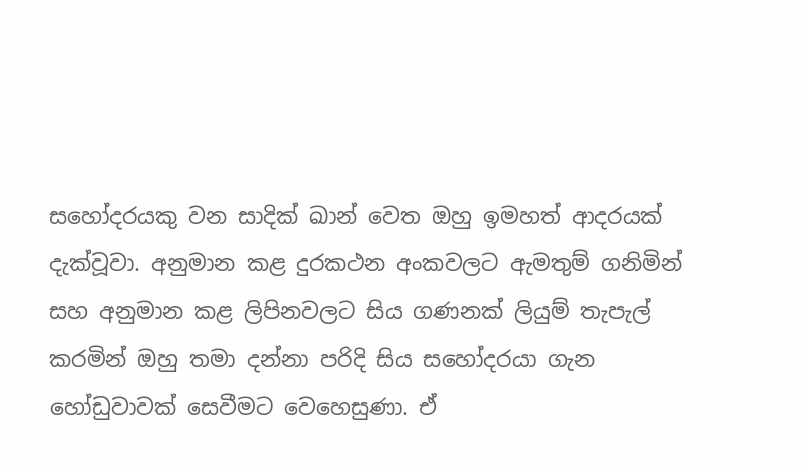සහෝදරයකු වන සාදික් ඛාන් වෙත ඔහු ඉමහත් ආදරයක් දැක්වූවා. අනුමාන කළ දුරකථන අංකවලට ඇමතුම් ගනිමින් සහ අනුමාන කළ ලිපිනවලට සිය ගණනක් ලියුම් තැපැල් කරමින් ඔහු තමා දන්නා පරිදි සිය සහෝදරයා ගැන හෝඩුවාවක් සෙවීමට වෙහෙසුණා. ඒ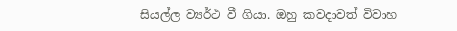සියල්ල ව්‍යර්ථ වී ගියා. ඔහු කවදාවත් විවාහ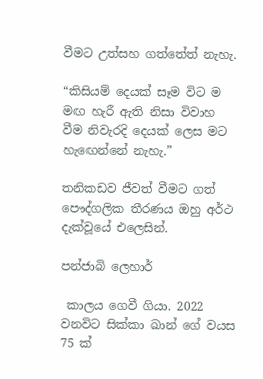වීමට උත්සහ ගත්තේත් නැහැ.

“කිසියම් දෙයක් සෑම විට ම මඟ හැරී ඇති නිසා විවාහ වීම නිවැරදි දෙයක් ලෙස මට හැඟෙන්නේ නැහැ.”

තනිකඩව ජීවත් වීමට ගත් පෞද්ගලික තීරණය ඔහු අර්ථ දැක්වූයේ එලෙසින්.

පන්ජාබි ලෙහාර්

 කාලය ගෙවී ගියා. 2022 වනවිට සික්කා ඛාන් ගේ වයස 75 ක්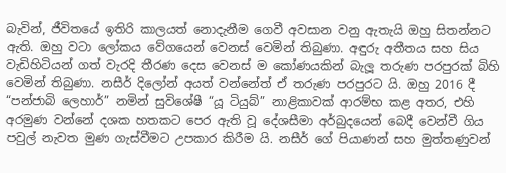බැවින්, ජීවිතයේ ඉතිරි කාලයත් නොදැනීම ගෙවී අවසාන වනු ඇතැයි ඔහු සිතන්නට ඇති. ඔහු වටා ලෝකය වේගයෙන් වෙනස් වෙමින් තිබුණා. අඳුරු අතීතය සහ සිය වැඩිහිටියන් ගත් වැරදි තීරණ දෙස වෙනස් ම කෝණයකින් බැලූ තරුණ පරපුරක් බිහි වෙමින් තිබුණා. නසීර් දිලෝන් අයත් වන්නේත් ඒ තරුණ පරපුරට යි. ඔහු 2016 දී “පන්ජාබි ලෙහාර්” නමින් සුවිශේෂී “යූ ටියුබ්” නාළිකාවක් ආරම්භ කළ අතර, එහි අරමුණ වන්නේ දශක හතකට පෙර ඇති වූ දේශසීමා අර්බුදයෙන් බෙදී වෙන්වී ගිය පවුල් නැවත මුණ ගැස්වීමට උපකාර කිරීම යි. නසීර් ගේ පියාණන් සහ මුත්තණුවන්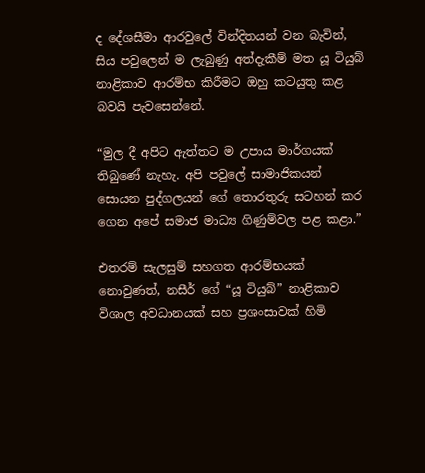ද දේශසීමා ආරවුලේ වින්දිතයන් වන බැවින්, සිය පවුලෙන් ම ලැබුණු අත්දැකීම් මත යූ ටියුබ් නාළිකාව ආරම්භ කිරීමට ඔහු කටයුතු කළ බවයි පැවසෙන්නේ.

“මුල දී අපිට ඇත්තට ම උපාය මාර්ගයක් තිබුණේ නැහැ. අපි පවුලේ සාමාජිකයන් සොයන පුද්ගලයන් ගේ තොරතුරු සටහන් කර ගෙන අපේ සමාජ මාධ්‍ය ගිණුම්වල පළ කළා.”

එතරම් සැලසුම් සහගත ආරම්භයක් නොවුණත්, නසීර් ගේ “යූ ටියුබ්” නාළිකාව විශාල අවධානයක් සහ ප්‍රශංසාවක් හිමි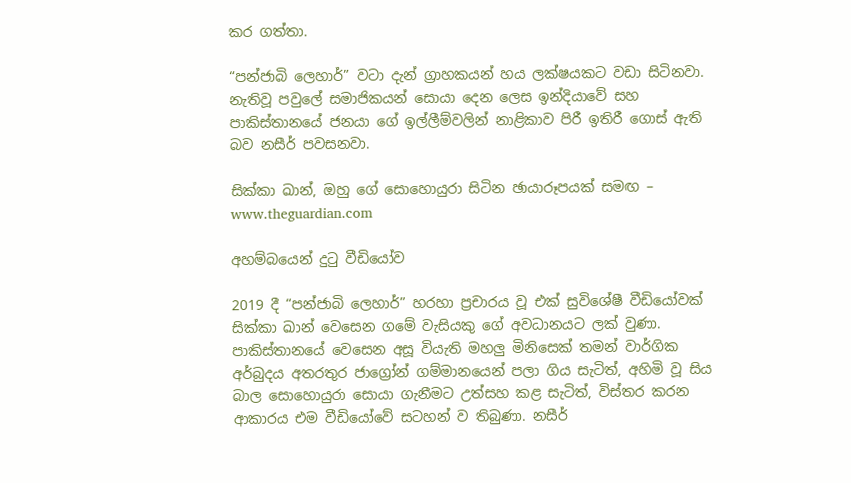කර ගත්තා.

“පන්ජාබි ලෙහාර්” වටා දැන් ග්‍රාහකයන් හය ලක්ෂයකට වඩා සිටිනවා. නැතිවූ පවුලේ සමාජිකයන් සොයා දෙන ලෙස ඉන්දියාවේ සහ පාකිස්තානයේ ජනයා ගේ ඉල්ලීම්වලින් නාළිකාව පිරී ඉතිරී ගොස් ඇති බව නසීර් පවසනවා.

සික්කා ඛාන්, ඔහු ගේ සොහොයුරා සිටින ඡායාරූපයක් සමඟ – www.theguardian.com

අහම්බයෙන් දුටු වීඩියෝව

2019 දී “පන්ජාබි ලෙහාර්” හරහා ප්‍රචාරය වූ එක් සුවිශේෂී වීඩියෝවක් සික්කා ඛාන් වෙසෙන ගමේ වැසියකු ගේ අවධානයට ලක් වුණා. පාකිස්තානයේ වෙසෙන අසූ වියැති මහලු මිනිසෙක් තමන් වාර්ගික අර්බුදය අතරතුර ජාග්‍රෝන් ගම්මානයෙන් පලා ගිය සැටිත්, අහිමි වූ සිය බාල සොහොයුරා සොයා ගැනීමට උත්සහ කළ සැටිත්, විස්තර කරන ආකාරය එම වීඩියෝවේ සටහන් ව තිබුණා. නසීර්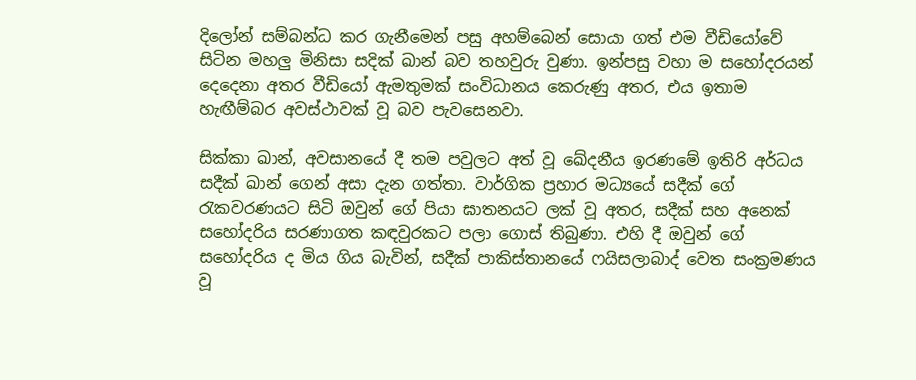දිලෝන් සම්බන්ධ කර ගැනීමෙන් පසු අහම්බෙන් සොයා ගත් එම වීඩියෝවේ සිටින මහලු මිනිසා සදික් ඛාන් බව තහවුරු වුණා. ඉන්පසු වහා ම සහෝදරයන් දෙදෙනා අතර වීඩියෝ ඇමතුමක් සංවිධානය කෙරුණු අතර, එය ඉතාම හැඟීම්බර අවස්ථාවක් වූ බව පැවසෙනවා.

සික්කා ඛාන්, අවසානයේ දී තම පවුලට අත් වූ ඛේදනීය ඉරණමේ ඉතිරි අර්ධය සදීක් ඛාන් ගෙන් අසා දැන ගත්තා. වාර්ගික ප්‍රහාර මධ්‍යයේ සදීක් ගේ රැකවරණයට සිටි ඔවුන් ගේ පියා ඝාතනයට ලක් වූ අතර, සදීක් සහ අනෙක් සහෝදරිය සරණාගත කඳවුරකට පලා ගොස් තිබුණා. එහි දී ඔවුන් ගේ සහෝදරිය ද මිය ගිය බැවින්, සදීක් පාකිස්තානයේ ෆයිසලාබාද් වෙත සංක්‍රමණය වූ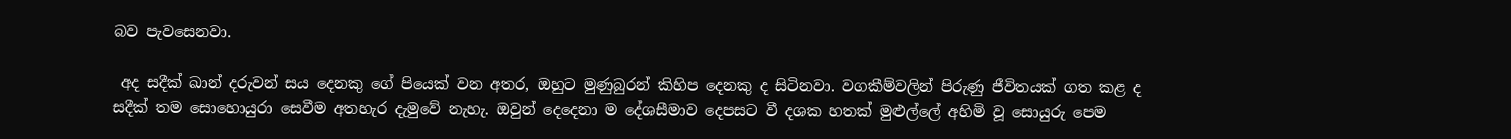බව පැවසෙනවා.

 අද සදීක් ඛාන් දරුවන් සය දෙනකු ගේ පියෙක් වන අතර, ඔහුට මුණුබුරන් කිහිප දෙනකු ද සිටිනවා. වගකීම්වලින් පිරුණු ජීවිතයක් ගත කළ ද සදීක් තම සොහොයුරා සෙවීම අතහැර දැමුවේ නැහැ. ඔවුන් දෙදෙනා ම දේශසීමාව දෙපසට වී දශක හතක් මුළුල්ලේ අහිමි වූ සොයුරු පෙම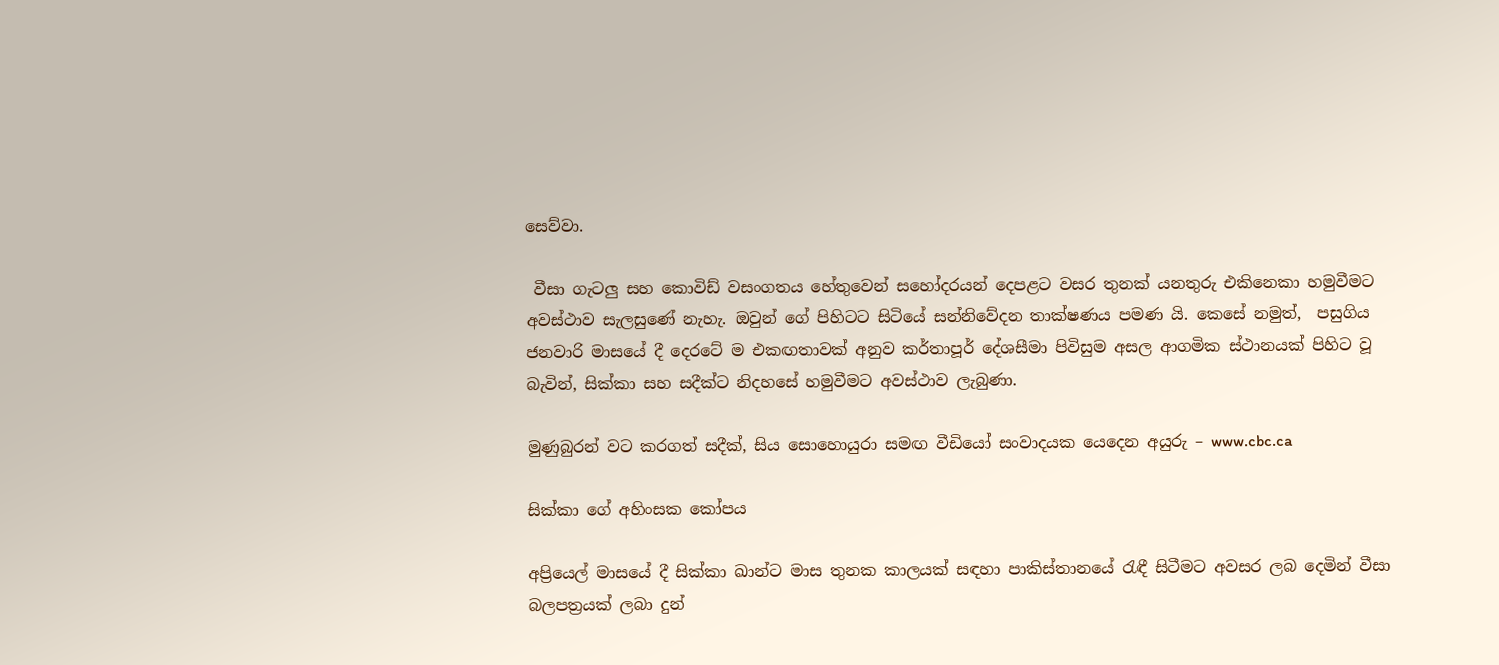සෙව්වා.

 වීසා ගැටලු සහ කොවිඩ් වසංගතය හේතුවෙන් සහෝදරයන් දෙපළට වසර තුනක් යනතුරු එකිනෙකා හමුවීමට අවස්ථාව සැලසුණේ නැහැ. ඔවුන් ගේ පිහිටට සිටියේ සන්නිවේදන තාක්ෂණය පමණ යි. කෙසේ නමුත්,  පසුගිය ජනවාරි මාසයේ දී දෙරටේ ම එකඟතාවක් අනුව කර්තාපූර් දේශසීමා පිවිසුම අසල ආගමික ස්ථානයක් පිහිට වූ බැවින්, සික්කා සහ සදීක්ට නිදහසේ හමුවීමට අවස්ථාව ලැබුණා.

මුණුබුරන් වට කරගත් සදීක්, සිය සොහොයුරා සමඟ වීඩියෝ සංවාදයක යෙදෙන අයුරු – www.cbc.ca

සික්කා ගේ අහිංසක කෝපය

අප්‍රියෙල් මාසයේ දී සික්කා ඛාන්ට මාස තුනක කාලයක් සඳහා පාකිස්තානයේ රැඳී සිටීමට අවසර ලබ දෙමින් වීසා බලපත්‍රයක් ලබා දුන්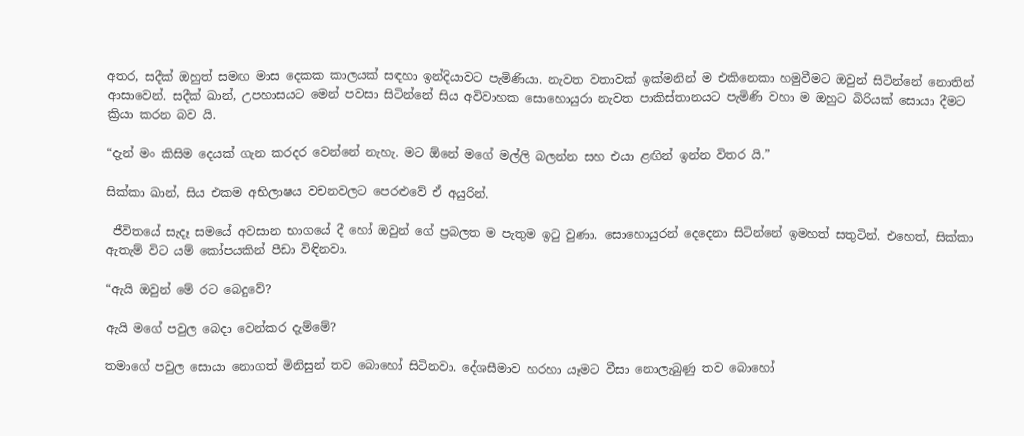අතර, සදීක් ඔහුත් සමඟ මාස දෙකක කාලයක් සඳහා ඉන්දියාවට පැමිණියා. නැවත වතාවක් ඉක්මනින් ම එකිනෙකා හමුවීමට ඔවුන් සිටින්නේ නොතින් ආසාවෙන්. සදීක් ඛාන්, උපහාසයට මෙන් පවසා සිටින්නේ සිය අවිවාහක සොහොයුරා නැවත පාකිස්තානයට පැමිණි වහා ම ඔහුට බිරියක් සොයා දීමට ක්‍රියා කරන බව යි.

“දැන් මං කිසිම දෙයක් ගැන කරදර වෙන්නේ නැහැ. මට ඕනේ මගේ මල්ලි බලන්න සහ එයා ළඟින් ඉන්න විතර යි.”

සික්කා ඛාන්, සිය එකම අභිලාෂය වචනවලට පෙරළුවේ ඒ අයුරින්.

 ජීවිතයේ සැදෑ සමයේ අවසාන භාගයේ දී හෝ ඔවුන් ගේ ප්‍රබලත ම පැතුම ඉටු වුණා. සොහොයුරන් දෙදෙනා සිටින්නේ ඉමහත් සතුටින්. එහෙත්, සික්කා ඇතැම් විට යම් කෝපයකින් පීඩා විඳිනවා.

“ඇයි ඔවුන් මේ රට බෙදුවේ?

ඇයි මගේ පවුල බෙදා වෙන්කර දැම්මේ?

තමාගේ පවුල සොයා නොගත් මිනිසුන් තව බොහෝ සිටිනවා. දේශසීමාව හරහා යෑමට වීසා නොලැබුණු තව බොහෝ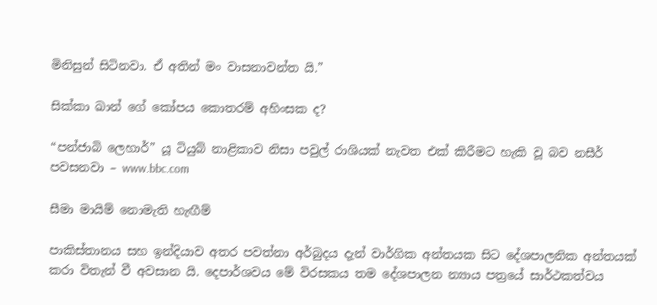මිනිසුන් සිටිනවා. ඒ අතින් මං වාසනාවන්ත යි.”

සික්කා ඛාන් ගේ කෝපය කොතරම් අහිංසක ද?

“පන්ජාබි ලෙහාර්” යූ ටියුබ් නාළිකාව නිසා පවුල් රාශියක් නැවත එක් කිරීමට හැකි වූ බව නසීර් පවසනවා – www.bbc.com

සීමා මායිම් නොමැති හැඟීම්

පාකිස්තානය සහ ඉන්දියාව අතර පවත්නා අර්බුදය දැන් වාර්ගික අන්තයක සිට දේශපාලනික අන්තයක් කරා විතැන් වී අවසාන යි. දෙපාර්ශවය මේ විරසකය තම දේශපාලන න්‍යාය පත්‍රයේ සාර්ථකත්වය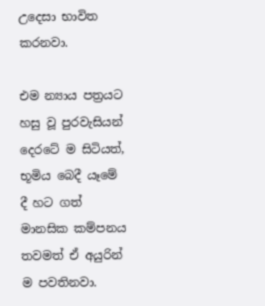උදෙසා භාවිත කරනවා.

එම න්‍යාය පත්‍රයට හසු වූ පුරවැසියන් දෙරටේ ම සිටියත්, භූමිය බෙදී යෑමේ දී හට ගත් මානසික කම්පනය තවමත් ඒ අයුරින් ම පවතිනවා.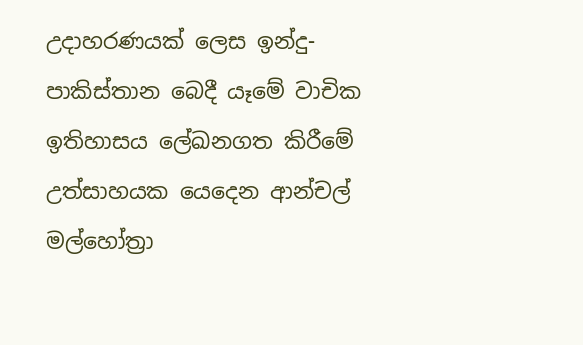උදාහරණයක් ලෙස ඉන්දු-පාකිස්තාන බෙදී යෑමේ වාචික ඉතිහාසය ලේඛනගත කිරීමේ උත්සාහයක යෙදෙන ආන්චල් මල්හෝත්‍රා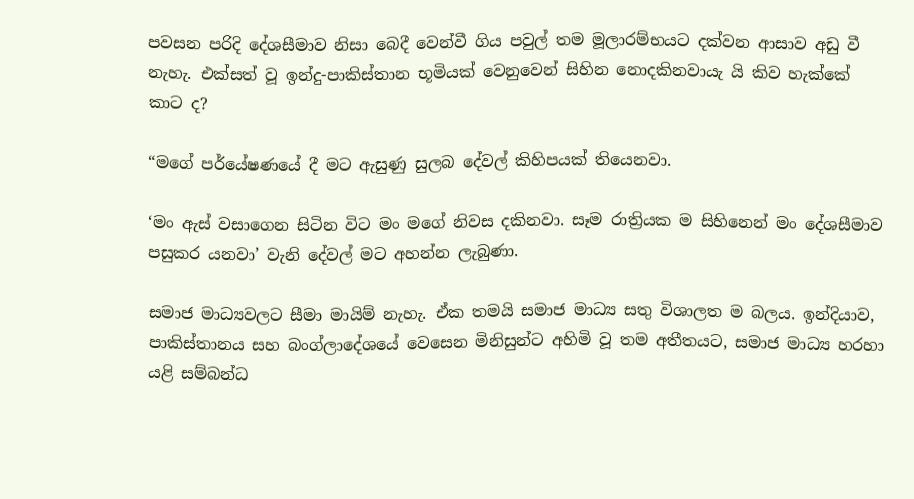පවසන පරිදි දේශසීමාව නිසා බෙදී වෙන්වී ගිය පවුල් තම මූලාරම්භයට දක්වන ආසාව අඩු වී නැහැ. එක්සත් වූ ඉන්දු-පාකිස්තාන භූමියක් වෙනුවෙන් සිහින නොදකිනවායැ යි කිව හැක්කේ කාට ද?

“මගේ පර්යේෂණයේ දී මට ඇසුණු සුලබ දේවල් කිහිපයක් තියෙනවා.

‘මං ඇස් වසාගෙන සිටින විට මං මගේ නිවස දකිනවා. සෑම රාත්‍රියක ම සිහිනෙන් මං දේශසීමාව පසුකර යනවා’ වැනි දේවල් මට අහන්න ලැබුණා.

සමාජ මාධ්‍යවලට සීමා මායිම් නැහැ. ඒක තමයි සමාජ මාධ්‍ය සතු විශාලත ම බලය. ඉන්දියාව, පාකිස්තානය සහ බංග්ලාදේශයේ වෙසෙන මිනිසුන්ට අහිමි වූ තම අතීතයට, සමාජ මාධ්‍ය හරහා යළි සම්බන්ධ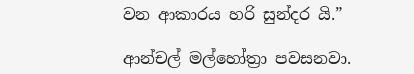වන ආකාරය හරි සුන්දර යි.”

ආන්චල් මල්හෝත්‍රා පවසනවා.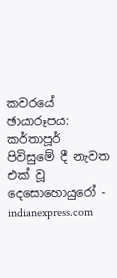කවරයේ ඡායාරූපය: කර්තාපූර් පිවිසුමේ දී නැවත එක් වූ දෙසොහොයුරෝ - indianexpress.com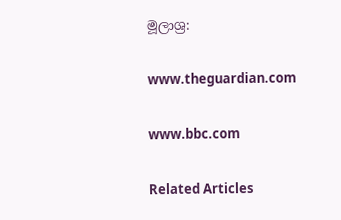මූලාශ්‍ර:

www.theguardian.com

www.bbc.com

Related Articles